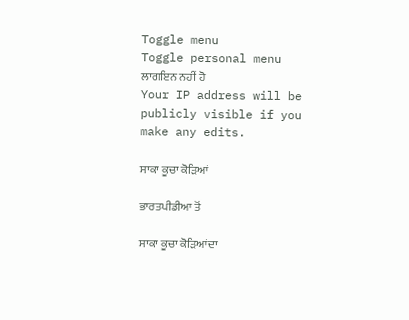Toggle menu
Toggle personal menu
ਲਾਗਇਨ ਨਹੀਂ ਹੋ
Your IP address will be publicly visible if you make any edits.

ਸਾਕਾ ਕੂਚਾ ਕੋੜਿਆਂ

ਭਾਰਤਪੀਡੀਆ ਤੋਂ

ਸਾਕਾ ਕੂਚਾ ਕੋੜਿਆਂਦਾ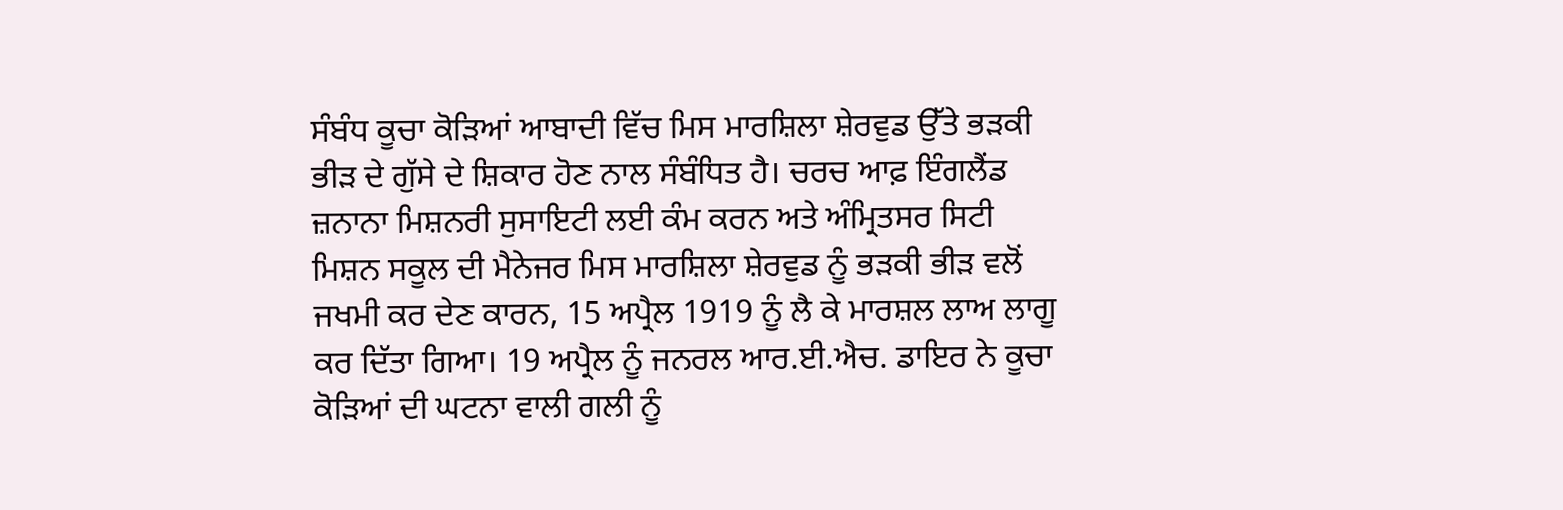ਸੰਬੰਧ ਕੂਚਾ ਕੋੜਿਆਂ ਆਬਾਦੀ ਵਿੱਚ ਮਿਸ ਮਾਰਸ਼ਿਲਾ ਸ਼ੇਰਵੁਡ ਉੱਤੇ ਭੜਕੀ ਭੀੜ ਦੇ ਗੁੱਸੇ ਦੇ ਸ਼ਿਕਾਰ ਹੋਣ ਨਾਲ ਸੰਬੰਧਿਤ ਹੈ। ਚਰਚ ਆਫ਼ ਇੰਗਲੈਂਡ ਜ਼ਨਾਨਾ ਮਿਸ਼ਨਰੀ ਸੁਸਾਇਟੀ ਲਈ ਕੰਮ ਕਰਨ ਅਤੇ ਅੰਮ੍ਰਿਤਸਰ ਸਿਟੀ ਮਿਸ਼ਨ ਸਕੂਲ ਦੀ ਮੈਨੇਜਰ ਮਿਸ ਮਾਰਸ਼ਿਲਾ ਸ਼ੇਰਵੁਡ ਨੂੰ ਭੜਕੀ ਭੀੜ ਵਲੋਂ ਜਖਮੀ ਕਰ ਦੇਣ ਕਾਰਨ, 15 ਅਪ੍ਰੈਲ 1919 ਨੂੰ ਲੈ ਕੇ ਮਾਰਸ਼ਲ ਲਾਅ ਲਾਗੂ ਕਰ ਦਿੱਤਾ ਗਿਆ। 19 ਅਪ੍ਰੈਲ ਨੂੰ ਜਨਰਲ ਆਰ.ਈ.ਐਚ. ਡਾਇਰ ਨੇ ਕੂਚਾ ਕੋੜਿਆਂ ਦੀ ਘਟਨਾ ਵਾਲੀ ਗਲੀ ਨੂੰ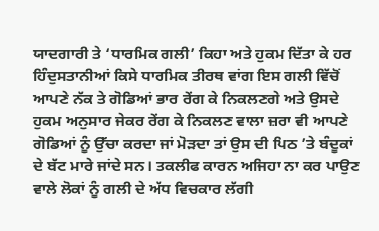ਯਾਦਗਾਰੀ ਤੇ ‘ਧਾਰਮਿਕ ਗਲੀ’ ਕਿਹਾ ਅਤੇ ਹੁਕਮ ਦਿੱਤਾ ਕੇ ਹਰ ਹਿੰਦੁਸਤਾਨੀਆਂ ਕਿਸੇ ਧਾਰਮਿਕ ਤੀਰਥ ਵਾਂਗ ਇਸ ਗਲੀ ਵਿੱਚੋਂ ਆਪਣੇ ਨੱਕ ਤੇ ਗੋਡਿਆਂ ਭਾਰ ਰੇਂਗ ਕੇ ਨਿਕਲਣਗੇ ਅਤੇ ਉਸਦੇ ਹੁਕਮ ਅਨੁਸਾਰ ਜੇਕਰ ਰੇਂਗ ਕੇ ਨਿਕਲਣ ਵਾਲਾ ਜ਼ਰਾ ਵੀ ਆਪਣੇ ਗੋਡਿਆਂ ਨੂੰ ਉੱਚਾ ਕਰਦਾ ਜਾਂ ਮੋੜਦਾ ਤਾਂ ਉਸ ਦੀ ਪਿਠ ’ਤੇ ਬੰਦੂਕਾਂ ਦੇ ਬੱਟ ਮਾਰੇ ਜਾਂਦੇ ਸਨ। ਤਕਲੀਫ ਕਾਰਨ ਅਜਿਹਾ ਨਾ ਕਰ ਪਾਉਣ ਵਾਲੇ ਲੋਕਾਂ ਨੂੰ ਗਲੀ ਦੇ ਅੱਧ ਵਿਚਕਾਰ ਲੱਗੀ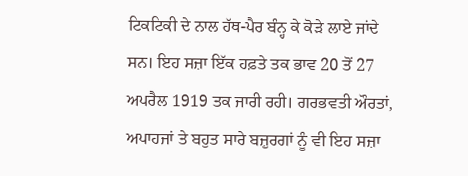ਟਿਕਟਿਕੀ ਦੇ ਨਾਲ ਹੱਥ-ਪੈਰ ਬੰਨ੍ਹ ਕੇ ਕੋੜੇ ਲਾਏ ਜਾਂਦੇ ਸਨ। ਇਹ ਸਜ਼ਾ ਇੱਕ ਹਫ਼ਤੇ ਤਕ ਭਾਵ 20 ਤੋਂ 27 ਅਪਰੈਲ 1919 ਤਕ ਜਾਰੀ ਰਹੀ। ਗਰਭਵਤੀ ਔਰਤਾਂ, ਅਪਾਹਜਾਂ ਤੇ ਬਹੁਤ ਸਾਰੇ ਬਜ਼ੁਰਗਾਂ ਨੂੰ ਵੀ ਇਹ ਸਜ਼ਾ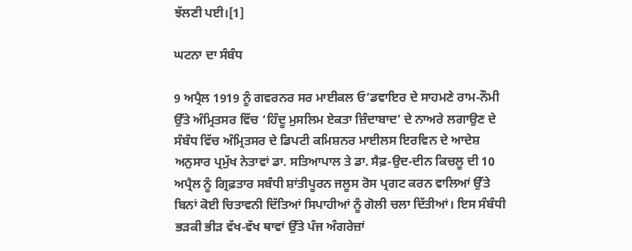ਝੱਲਣੀ ਪਈ।[1]

ਘਟਨਾ ਦਾ ਸੰਬੰਧ

9 ਅਪ੍ਰੈਲ 1919 ਨੂੰ ਗਵਰਨਰ ਸਰ ਮਾਈਕਲ ਓ’ਡਵਾਇਰ ਦੇ ਸਾਹਮਣੇ ਰਾਮ-ਨੌਮੀ ਉੱਤੇ ਅੰਮ੍ਰਿਤਸਰ ਵਿੱਚ ‘ਹਿੰਦੂ ਮੁਸਲਿਮ ਏਕਤਾ ਜ਼ਿੰਦਾਬਾਦ’ ਦੇ ਨਾਅਰੇ ਲਗਾਉਣ ਦੇ ਸੰਬੰਧ ਵਿੱਚ ਅੰਮ੍ਰਿਤਸਰ ਦੇ ਡਿਪਟੀ ਕਮਿਸ਼ਨਰ ਮਾਈਲਸ ਇਰਵਿਨ ਦੇ ਆਦੇਸ਼ ਅਨੁਸਾਰ ਪ੍ਰਮੁੱਖ ਨੇਤਾਵਾਂ ਡਾ. ਸਤਿਆਪਾਲ ਤੇ ਡਾ. ਸੈਫ਼-ਉਦ-ਦੀਨ ਕਿਚਲੂ ਦੀ 10 ਅਪ੍ਰੈਲ ਨੂੰ ਗ੍ਰਿਫ਼ਤਾਰ ਸਬੰਧੀ ਸ਼ਾਂਤੀਪੂਰਨ ਜਲੂਸ ਰੋਸ ਪ੍ਰਗਟ ਕਰਨ ਵਾਲਿਆਂ ਉੱਤੇ ਬਿਨਾਂ ਕੋਈ ਚਿਤਾਵਨੀ ਦਿੱਤਿਆਂ ਸਿਪਾਹੀਆਂ ਨੂੰ ਗੋਲੀ ਚਲਾ ਦਿੱਤੀਆਂ। ਇਸ ਸੰਬੰਧੀ ਭੜਕੀ ਭੀੜ ਵੱਖ-ਵੱਖ ਥਾਵਾਂ ਉੱਤੇ ਪੰਜ ਅੰਗਰੇਜ਼ਾਂ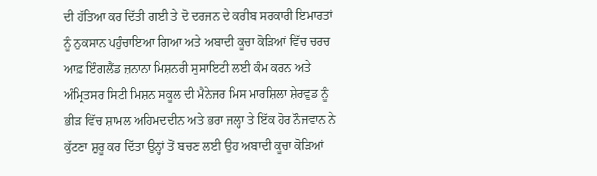ਦੀ ਹੱਤਿਆ ਕਰ ਦਿੱਤੀ ਗਈ ਤੇ ਦੋ ਦਰਜਨ ਦੇ ਕਰੀਬ ਸਰਕਾਰੀ ਇਮਾਰਤਾਂ ਨੂੰ ਨੁਕਸਾਨ ਪਹੁੰਚਾਇਆ ਗਿਆ ਅਤੇ ਅਬਾਦੀ ਕੂਚਾ ਕੋੜਿਆਂ ਵਿੱਚ ਚਰਚ ਆਫ਼ ਇੰਗਲੈਂਡ ਜ਼ਨਾਨਾ ਮਿਸ਼ਨਰੀ ਸੁਸਾਇਟੀ ਲਈ ਕੰਮ ਕਰਨ ਅਤੇ ਅੰਮ੍ਰਿਤਸਰ ਸਿਟੀ ਮਿਸ਼ਨ ਸਕੂਲ ਦੀ ਮੈਨੇਜਰ ਮਿਸ ਮਾਰਸ਼ਿਲਾ ਸ਼ੇਰਵੁਡ ਨੂੰ ਭੀੜ ਵਿੱਚ ਸ਼ਾਮਲ ਅਹਿਮਦਦੀਨ ਅਤੇ ਭਰਾ ਜਲ੍ਹਾ ਤੇ ਇੱਕ ਹੋਰ ਨੌਜਵਾਨ ਨੇ ਕੁੱਟਣਾ ਸ਼ੁਰੂ ਕਰ ਦਿੱਤਾ ਉਨ੍ਹਾਂ ਤੋਂ ਬਚਣ ਲਈ ਉਹ ਅਬਾਦੀ ਕੂਚਾ ਕੋੜਿਆਂ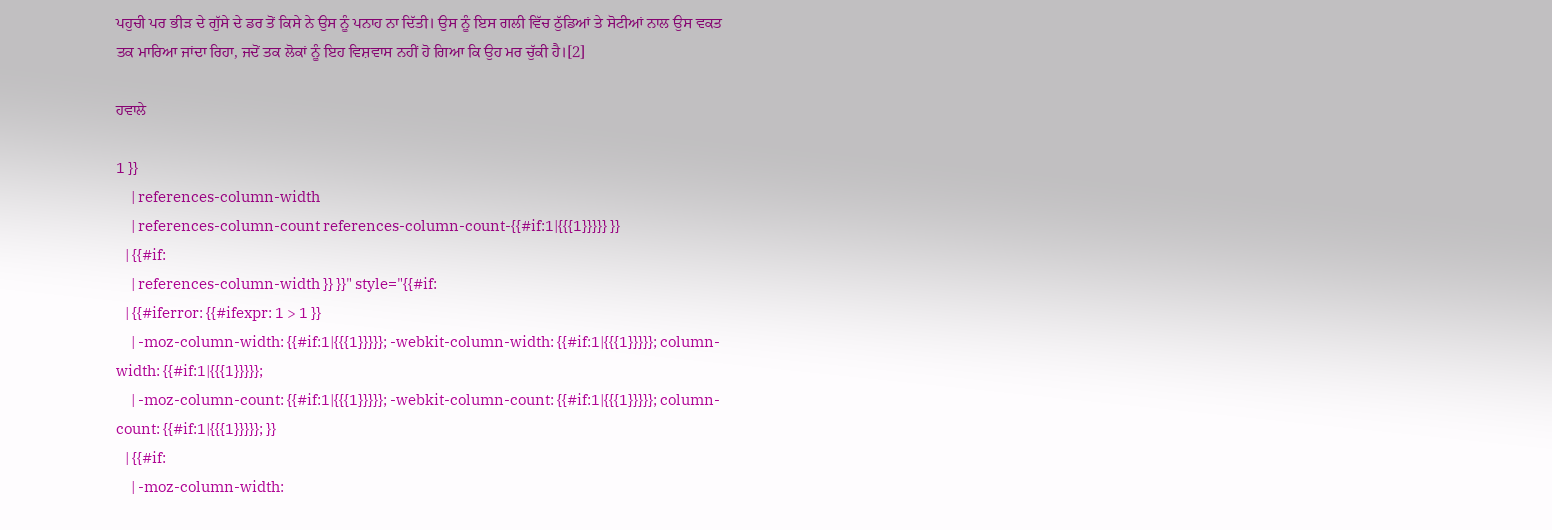ਪਹੁਚੀ ਪਰ ਭੀੜ ਦੇ ਗੁੱਸੇ ਦੇ ਡਰ ਤੋਂ ਕਿਸੇ ਨੇ ਉਸ ਨੂੰ ਪਨਾਹ ਨਾ ਦਿੱਤੀ। ਉਸ ਨੂੰ ਇਸ ਗਲੀ ਵਿੱਚ ਠੁੱਡਿਆਂ ਤੇ ਸੋਟੀਆਂ ਨਾਲ ਉਸ ਵਕਤ ਤਕ ਮਾਰਿਆ ਜਾਂਦਾ ਰਿਹਾ, ਜਦੋਂ ਤਕ ਲੋਕਾਂ ਨੂੰ ਇਹ ਵਿਸ਼ਵਾਸ ਨਹੀਂ ਹੋ ਗਿਆ ਕਿ ਉਹ ਮਰ ਚੁੱਕੀ ਹੈ।[2]

ਹਵਾਲੇ

1 }}
     | references-column-width
     | references-column-count references-column-count-{{#if:1|{{{1}}}}} }}
   | {{#if:
     | references-column-width }} }}" style="{{#if:
   | {{#iferror: {{#ifexpr: 1 > 1 }}
     | -moz-column-width: {{#if:1|{{{1}}}}}; -webkit-column-width: {{#if:1|{{{1}}}}}; column-width: {{#if:1|{{{1}}}}};
     | -moz-column-count: {{#if:1|{{{1}}}}}; -webkit-column-count: {{#if:1|{{{1}}}}}; column-count: {{#if:1|{{{1}}}}}; }}
   | {{#if:
     | -moz-column-width: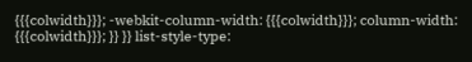{{{colwidth}}}; -webkit-column-width: {{{colwidth}}}; column-width: {{{colwidth}}}; }} }} list-style-type: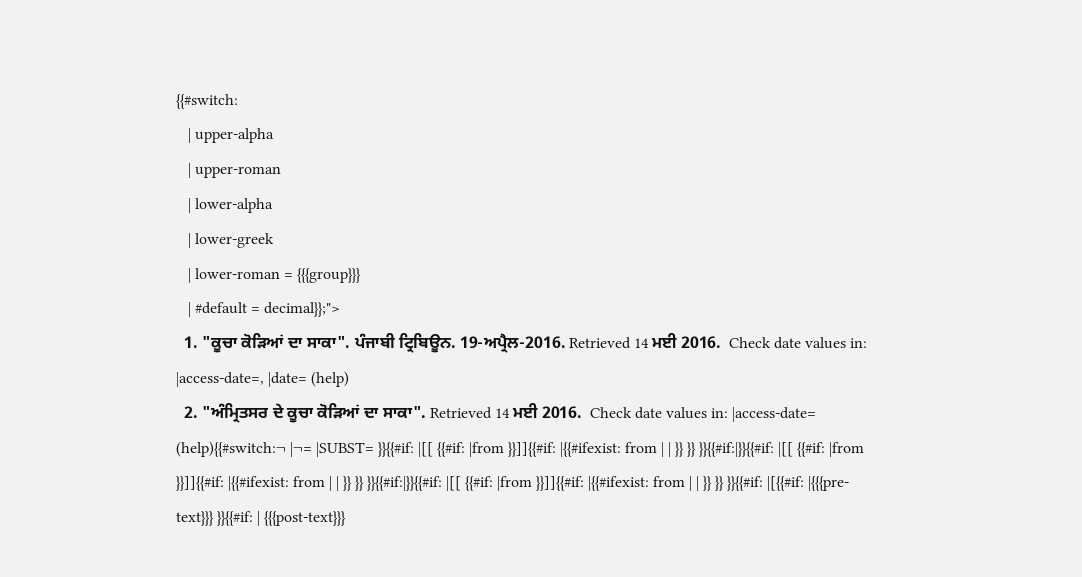{{#switch:
   | upper-alpha
   | upper-roman
   | lower-alpha
   | lower-greek
   | lower-roman = {{{group}}}
   | #default = decimal}};">
  1. "ਕੂਚਾ ਕੋੜਿਆਂ ਦਾ ਸਾਕਾ". ਪੰਜਾਬੀ ਟ੍ਰਿਬਿਊਨ. 19-ਅਪ੍ਰੈਲ-2016. Retrieved 14 ਮਈ 2016.  Check date values in: |access-date=, |date= (help)
  2. "ਅੰਮ੍ਰਿਤਸਰ ਦੇ ਕੂਚਾ ਕੋੜਿਆਂ ਦਾ ਸਾਕਾ". Retrieved 14 ਮਈ 2016.  Check date values in: |access-date= (help){{#switch:¬ |¬= |SUBST= }}{{#if: |[[ {{#if: |from }}]]{{#if: |{{#ifexist: from | | }} }} }}{{#if:|}}{{#if: |[[ {{#if: |from }}]]{{#if: |{{#ifexist: from | | }} }} }}{{#if:|}}{{#if: |[[ {{#if: |from }}]]{{#if: |{{#ifexist: from | | }} }} }}{{#if: |[{{#if: |{{{pre-text}}} }}{{#if: | {{{post-text}}}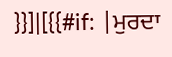}}]|[{{#if: |ਮੁਰਦਾ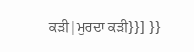ਕੜੀ|ਮੁਰਦਾ ਕੜੀ}}] }}